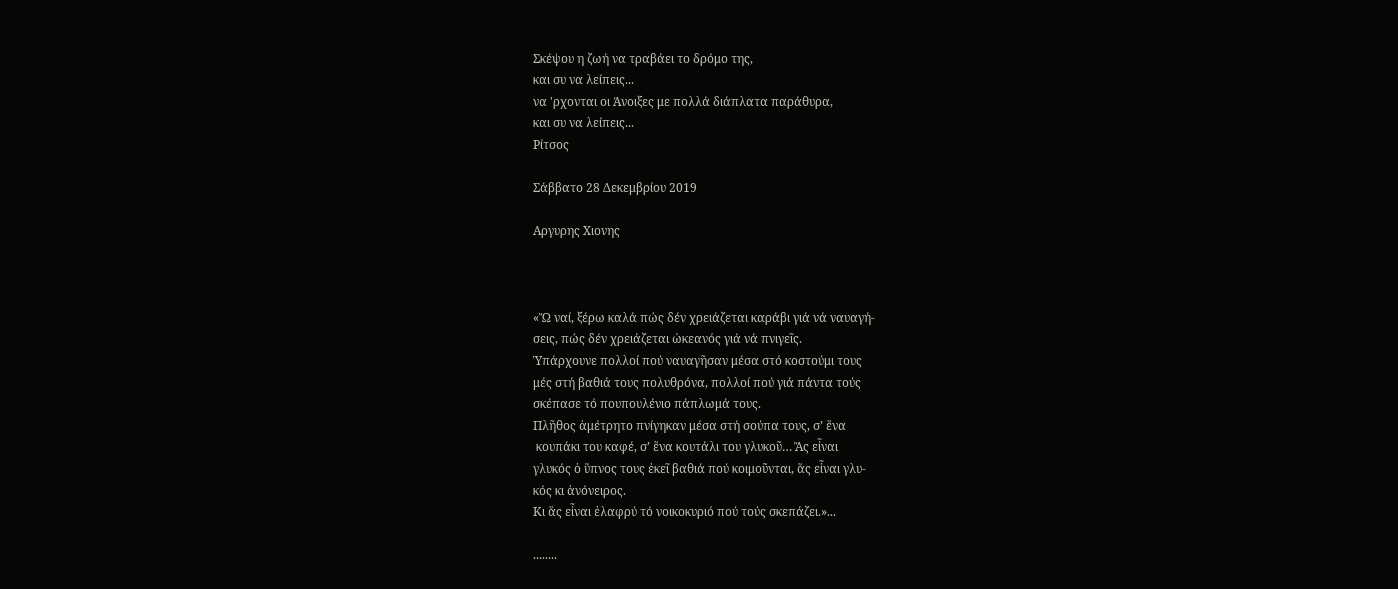Σκέψου η ζωή να τραβάει το δρόμο της,
και συ να λείπεις...
να 'ρχονται οι Άνοιξες με πολλά διάπλατα παράθυρα,
και συ να λείπεις...
Ρίτσος

Σάββατο 28 Δεκεμβρίου 2019

Αργυρης Χιονης



«Ὤ ναί, ξέρω καλά πώς δέν χρειάζεται καράβι γιά νά ναυαγή-
σεις, πώς δέν χρειάζεται ὠκεανός γιά νά πνιγεῖς.
Ὑπάρχουνε πολλοί πού ναυαγῆσαν μέσα στό κοστούμι τους
μές στή βαθιά τους πολυθρόνα, πολλοί πού γιά πάντα τούς
σκέπασε τό πουπουλένιο πάπλωμά τους.
Πλῆθος ἀμέτρητο πνίγηκαν μέσα στή σούπα τους, σ’ ἕνα
 κουπάκι του καφέ, σ’ ἕνα κουτάλι του γλυκοῦ… Ἄς εἶναι
γλυκός ὁ ὕπνος τους ἐκεῖ βαθιά πού κοιμοῦνται, ἅς εἶναι γλυ-
κός κι ἀνόνειρος.
Κι ἅς εἶναι ἐλαφρύ τό νοικοκυριό πού τούς σκεπάζει.»...

........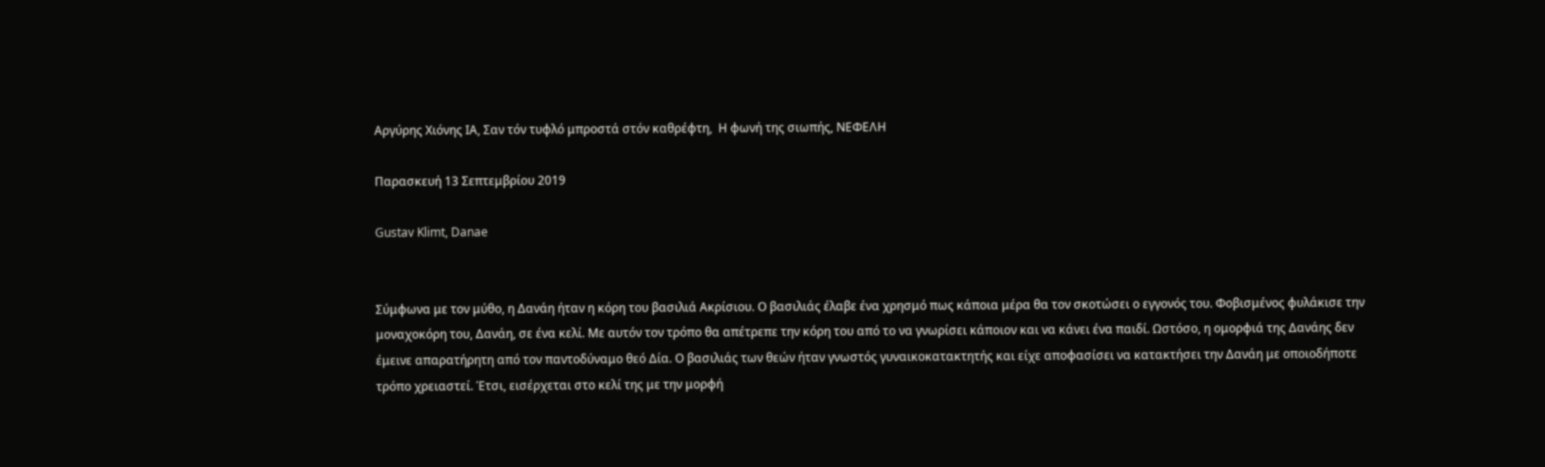Αργύρης Χιόνης ΙΑ, Σαν τόν τυφλό μπροστά στόν καθρέφτη,  Η φωνή της σιωπής, ΝΕΦΕΛΗ

Παρασκευή 13 Σεπτεμβρίου 2019

Gustav Klimt, Danae


Σύμφωνα με τον μύθο, η Δανάη ήταν η κόρη του βασιλιά Ακρίσιου. Ο βασιλιάς έλαβε ένα χρησμό πως κάποια μέρα θα τον σκοτώσει ο εγγονός του. Φοβισμένος φυλάκισε την μοναχοκόρη του, Δανάη, σε ένα κελί. Με αυτόν τον τρόπο θα απέτρεπε την κόρη του από το να γνωρίσει κάποιον και να κάνει ένα παιδί. Ωστόσο, η ομορφιά της Δανάης δεν έμεινε απαρατήρητη από τον παντοδύναμο θεό Δία. Ο βασιλιάς των θεών ήταν γνωστός γυναικοκατακτητής και είχε αποφασίσει να κατακτήσει την Δανάη με οποιοδήποτε τρόπο χρειαστεί. Έτσι, εισέρχεται στο κελί της με την μορφή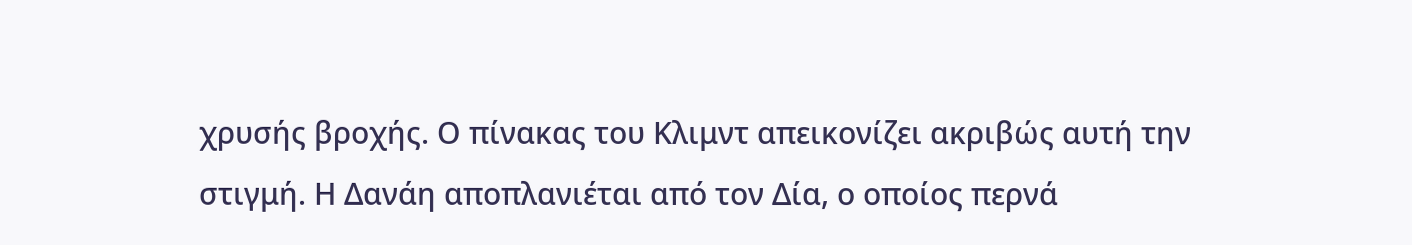χρυσής βροχής. Ο πίνακας του Κλιμντ απεικονίζει ακριβώς αυτή την στιγμή. Η Δανάη αποπλανιέται από τον Δία, ο οποίος περνά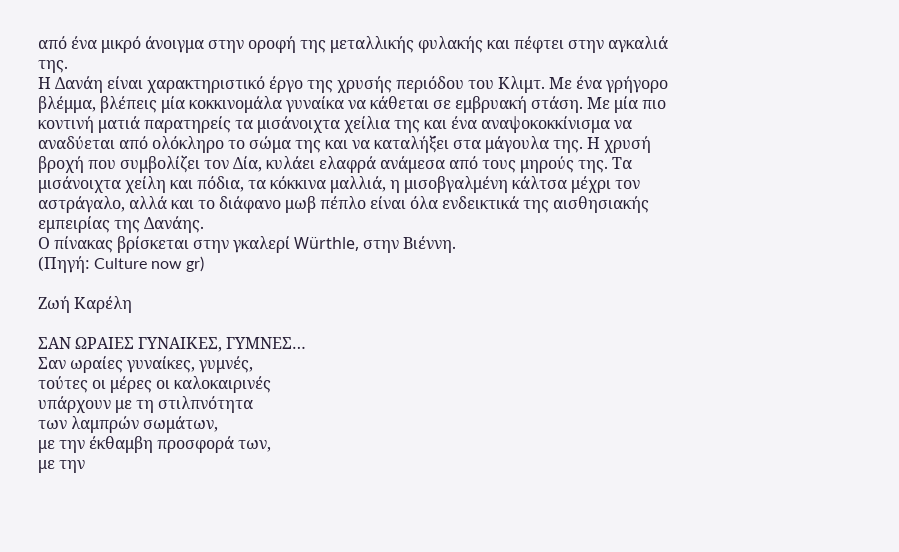από ένα μικρό άνοιγμα στην οροφή της μεταλλικής φυλακής και πέφτει στην αγκαλιά της.
Η Δανάη είναι χαρακτηριστικό έργο της χρυσής περιόδου του Κλιμτ. Με ένα γρήγορο βλέμμα, βλέπεις μία κοκκινομάλα γυναίκα να κάθεται σε εμβρυακή στάση. Με μία πιο κοντινή ματιά παρατηρείς τα μισάνοιχτα χείλια της και ένα αναψοκοκκίνισμα να αναδύεται από ολόκληρο το σώμα της και να καταλήξει στα μάγουλα της. Η χρυσή βροχή που συμβολίζει τον Δία, κυλάει ελαφρά ανάμεσα από τους μηρούς της. Τα μισάνοιχτα χείλη και πόδια, τα κόκκινα μαλλιά, η μισοβγαλμένη κάλτσα μέχρι τον αστράγαλο, αλλά και το διάφανο μωβ πέπλο είναι όλα ενδεικτικά της αισθησιακής εμπειρίας της Δανάης.
Ο πίνακας βρίσκεται στην γκαλερί Würthle, στην Βιέννη.
(Πηγή: Culture now gr)

Ζωή Καρέλη

ΣΑΝ ΩΡΑΙΕΣ ΓΥΝΑΙΚΕΣ, ΓΥΜΝΕΣ…
Σαν ωραίες γυναίκες, γυμνές,
τούτες οι μέρες οι καλοκαιρινές
υπάρχουν με τη στιλπνότητα
των λαμπρών σωμάτων,
με την έκθαμβη προσφορά των,
με την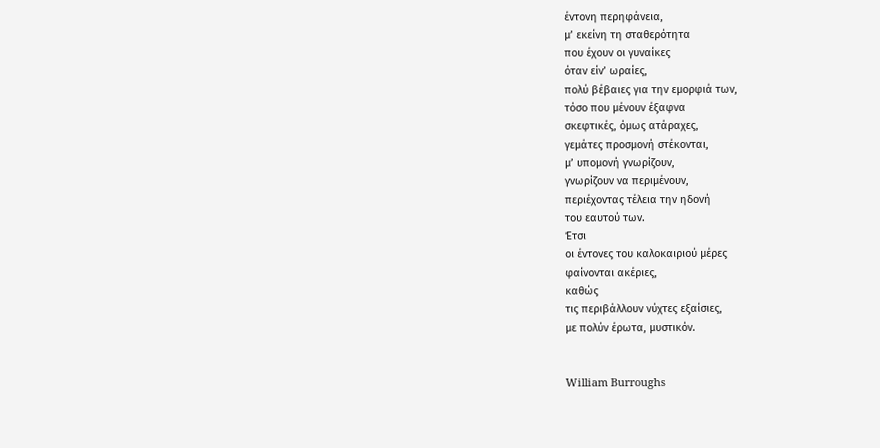έντονη περηφάνεια,
μ’ εκείνη τη σταθερότητα
που έχουν οι γυναίκες
όταν είν’ ωραίες,
πολύ βέβαιες για την εμορφιά των,
τόσο που μένουν έξαφνα
σκεφτικές, όμως ατάραχες,
γεμάτες προσμονή στέκονται,
μ’ υπομονή γνωρίζουν,
γνωρίζουν να περιμένουν,
περιέχοντας τέλεια την ηδονή
του εαυτού των.
Έτσι
οι έντονες του καλοκαιριού μέρες
φαίνονται ακέριες,
καθώς
τις περιβάλλουν νύχτες εξαίσιες,
με πολύν έρωτα, μυστικόν.


William Burroughs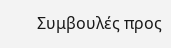Συμβουλές προς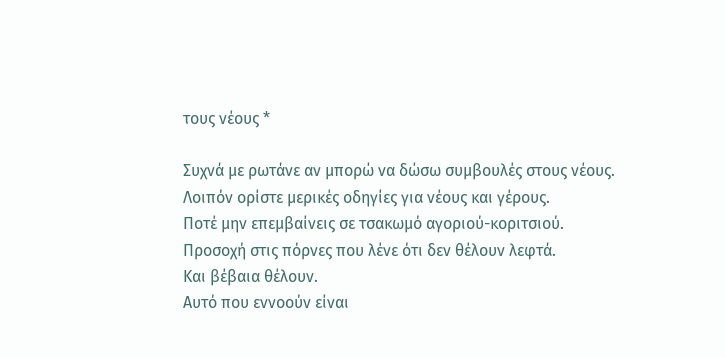τους νέους *

Συχνά με ρωτάνε αν μπορώ να δώσω συμβουλές στους νέους.
Λοιπόν ορίστε μερικές οδηγίες για νέους και γέρους.
Ποτέ μην επεμβαίνεις σε τσακωμό αγοριού-κοριτσιού.
Προσοχή στις πόρνες που λένε ότι δεν θέλουν λεφτά.
Και βέβαια θέλουν.
Αυτό που εννοούν είναι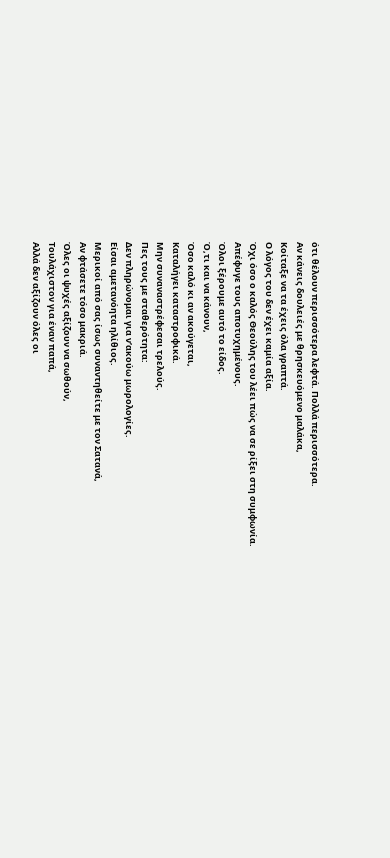ότι θέλουν περισσότερα λεφτά. Πολλά περισσότερα.
Αν κάνεις δουλειές με θρησκευόμενο μαλάκα,
Κοίταξε να τα έχεις όλα γραπτά.
Ο λόγος του δεν έχει καμία αξία.
Όχι όσο ο καλός Θεούλης του λέει πώς να σε ρίξει στη συμφωνία.
Απέφυγε τους αποτυχημένους.
Όλοι ξέρουμε αυτό το είδος.
Ό,τι και να κάνουν,
Όσο καλό κι αν ακούγεται,
Καταλήγει καταστροφικά.
Μην συναναστρέφεσαι τρελούς.
Πες τους με σταθερότητα:
Δεν πληρώνομαι για ν’ακούω μωρολογίες.
Είσαι αμετανόητα ηλίθιος.
Μερικοί από σας ίσως συναντηθείτε με τον Σατανά,
Αν φτάσετε τόσο μακριά.
Όλες οι ψυχές αξίζουν να σωθούν,
Τουλάχιστον για έναν παπά,
Αλλά δεν αξίζουν όλες οι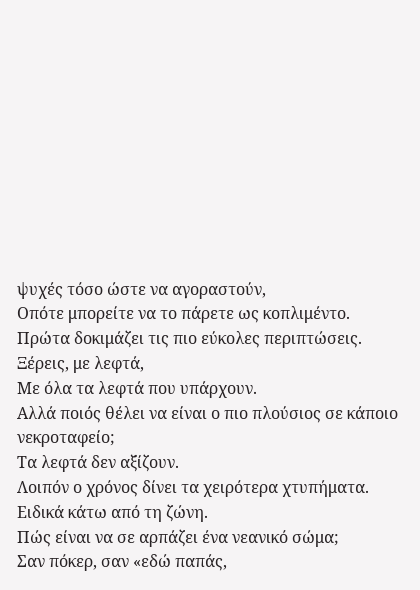ψυχές τόσο ώστε να αγοραστούν,
Οπότε μπορείτε να το πάρετε ως κοπλιμέντο.
Πρώτα δοκιμάζει τις πιο εύκολες περιπτώσεις.
Ξέρεις, με λεφτά,
Με όλα τα λεφτά που υπάρχουν.
Αλλά ποιός θέλει να είναι ο πιο πλούσιος σε κάποιο νεκροταφείο;
Τα λεφτά δεν αξίζουν.
Λοιπόν ο χρόνος δίνει τα χειρότερα χτυπήματα.
Ειδικά κάτω από τη ζώνη.
Πώς είναι να σε αρπάζει ένα νεανικό σώμα;
Σαν πόκερ, σαν «εδώ παπάς,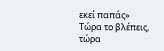εκεί παπάς»
Τώρα το βλέπεις, τώρα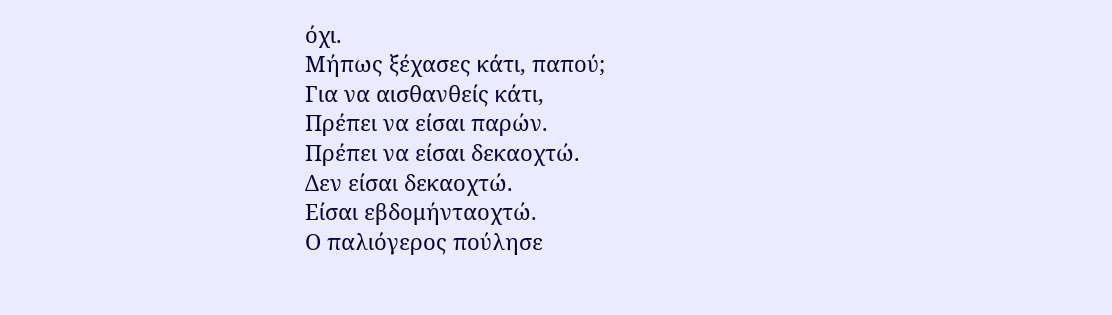όχι.
Μήπως ξέχασες κάτι, παπού;
Για να αισθανθείς κάτι,
Πρέπει να είσαι παρών.
Πρέπει να είσαι δεκαοχτώ.
Δεν είσαι δεκαοχτώ.
Είσαι εβδομήνταοχτώ.
Ο παλιόγερος πούλησε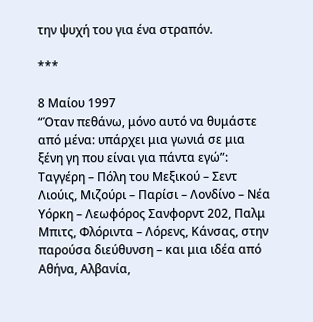την ψυχή του για ένα στραπόν.

***

8 Μαίου 1997
“Όταν πεθάνω, μόνο αυτό να θυμάστε από μένα: υπάρχει μια γωνιά σε μια ξένη γη που είναι για πάντα εγώ”: Ταγγέρη – Πόλη του Μεξικού – Σεντ Λιούις, Μιζούρι – Παρίσι – Λονδίνο – Νέα Υόρκη – Λεωφόρος Σανφορντ 202, Παλμ Μπιτς, Φλόριντα – Λόρενς, Κάνσας, στην παρούσα διεύθυνση – και μια ιδέα από Αθήνα, Αλβανία,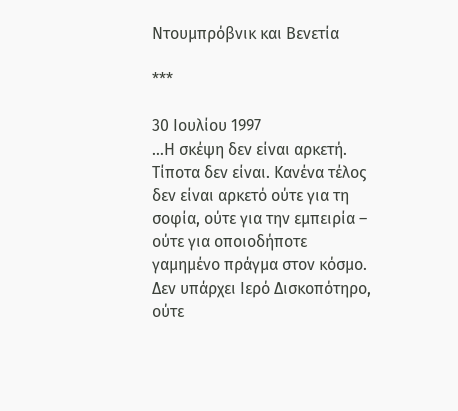Ντουμπρόβνικ και Βενετία

***

30 Ιουλίου 1997
…Η σκέψη δεν είναι αρκετή. Τίποτα δεν είναι. Κανένα τέλος δεν είναι αρκετό ούτε για τη σοφία, ούτε για την εμπειρία – ούτε για οποιοδήποτε γαμημένο πράγμα στον κόσμο. Δεν υπάρχει Ιερό Δισκοπότηρο, ούτε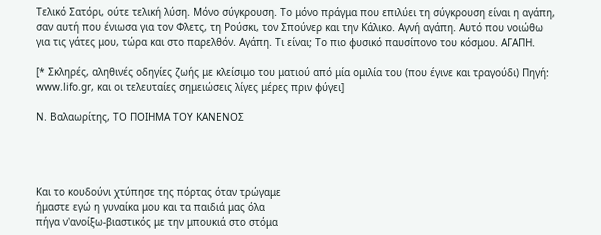Τελικό Σατόρι, ούτε τελική λύση. Μόνο σύγκρουση. Το μόνο πράγμα που επιλύει τη σύγκρουση είναι η αγάπη, σαν αυτή που ένιωσα για τον Φλετς, τη Ρούσκι, τον Σπούνερ και την Κάλικο. Αγνή αγάπη. Αυτό που νοιώθω για τις γάτες μου, τώρα και στο παρελθόν. Αγάπη. Τι είναι; Το πιο φυσικό παυσίπονο του κόσμου. ΑΓΑΠΗ.

[* Σκληρές, αληθινές οδηγίες ζωής με κλείσιμο του ματιού από μία ομιλία του (που έγινε και τραγούδι) Πηγή: www.lifo.gr, και οι τελευταίες σημειώσεις λίγες μέρες πριν φύγει]

Ν. Βαλαωρίτης, ΤΟ ΠΟΙΗΜΑ ΤΟΥ ΚΑΝΕΝΟΣ




Και το κουδούνι χτύπησε της πόρτας όταν τρώγαμε
ήμαστε εγώ η γυναίκα μου και τα παιδιά μας όλα
πήγα ν'ανοίξω-βιαστικός με την μπουκιά στο στόμα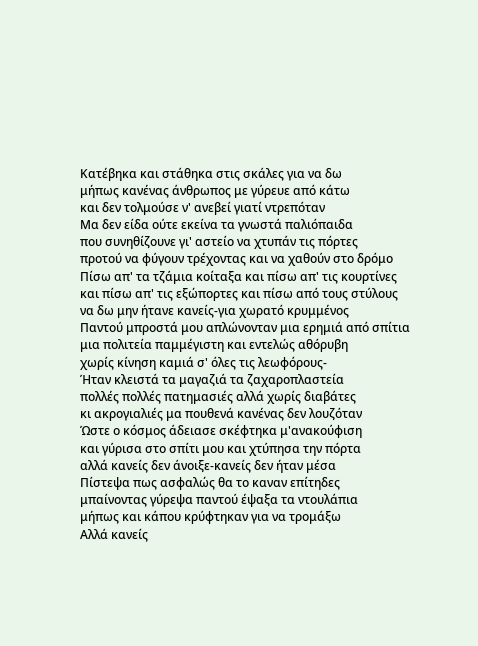Κατέβηκα και στάθηκα στις σκάλες για να δω
μήπως κανένας άνθρωπος με γύρευε από κάτω
και δεν τολμούσε ν' ανεβεί γιατί ντρεπόταν
Μα δεν είδα ούτε εκείνα τα γνωστά παλιόπαιδα
που συνηθίζουνε γι' αστείο να χτυπάν τις πόρτες
προτού να φύγουν τρέχοντας και να χαθούν στο δρόμο
Πίσω απ' τα τζάμια κοίταξα και πίσω απ' τις κουρτίνες
και πίσω απ' τις εξώπορτες και πίσω από τους στύλους
να δω μην ήτανε κανείς-για χωρατό κρυμμένος
Παντού μπροστά μου απλώνονταν μια ερημιά από σπίτια
μια πολιτεία παμμέγιστη και εντελώς αθόρυβη
χωρίς κίνηση καμιά σ' όλες τις λεωφόρους-
Ήταν κλειστά τα μαγαζιά τα ζαχαροπλαστεία
πολλές πολλές πατημασιές αλλά χωρίς διαβάτες
κι ακρογιαλιές μα πουθενά κανένας δεν λουζόταν
Ώστε ο κόσμος άδειασε σκέφτηκα μ'ανακούφιση
και γύρισα στο σπίτι μου και χτύπησα την πόρτα
αλλά κανείς δεν άνοιξε-κανείς δεν ήταν μέσα
Πίστεψα πως ασφαλώς θα το καναν επίτηδες
μπαίνοντας γύρεψα παντού έψαξα τα ντουλάπια
μήπως και κάπου κρύφτηκαν για να τρομάξω
Αλλά κανείς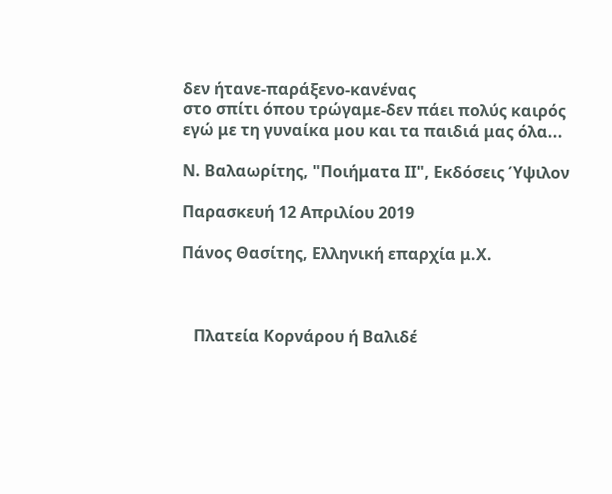δεν ήτανε-παράξενο-κανένας
στο σπίτι όπου τρώγαμε-δεν πάει πολύς καιρός
εγώ με τη γυναίκα μου και τα παιδιά μας όλα...

Ν. Βαλαωρίτης, "Ποιήματα ΙΙ", Εκδόσεις Ύψιλον

Παρασκευή 12 Απριλίου 2019

Πάνος Θασίτης, Ελληνική επαρχία μ.Χ.



   Πλατεία Κορνάρου ή Βαλιδέ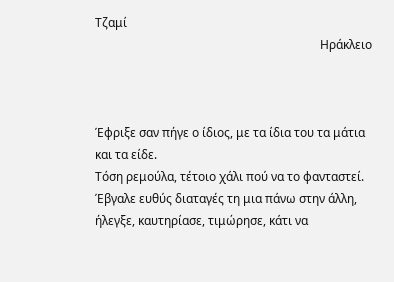Τζαμί
                                                                           Ηράκλειο



Έφριξε σαν πήγε ο ίδιος, με τα ίδια του τα μάτια και τα είδε.
Τόση ρεμούλα, τέτοιο χάλι πού να το φανταστεί.
Έβγαλε ευθύς διαταγές τη μια πάνω στην άλλη,
ήλεγξε, καυτηρίασε, τιμώρησε, κάτι να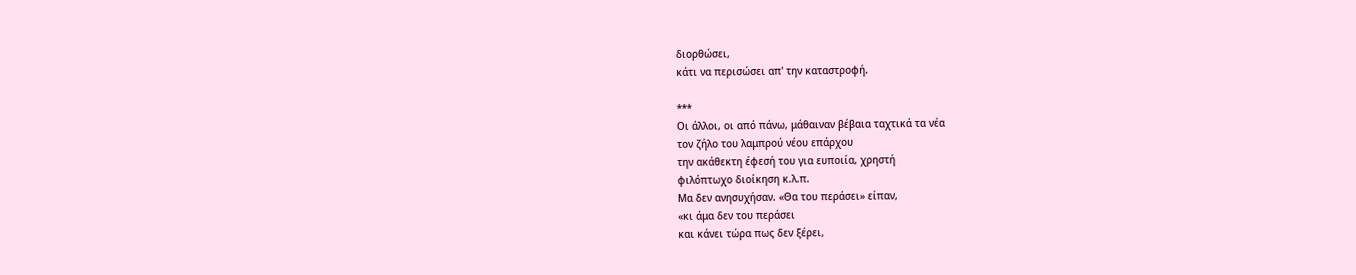διορθώσει,
κάτι να περισώσει απ' την καταστροφή.

***
Οι άλλοι, οι από πάνω, μάθαιναν βέβαια ταχτικά τα νέα
τον ζήλο του λαμπρού νέου επάρχου
την ακάθεκτη έφεσή του για ευποιία, χρηστή
φιλόπτωχο διοίκηση κ.λ.π.
Μα δεν ανησυχήσαν. «Θα του περάσει» είπαν,
«κι άμα δεν του περάσει
και κάνει τώρα πως δεν ξέρει,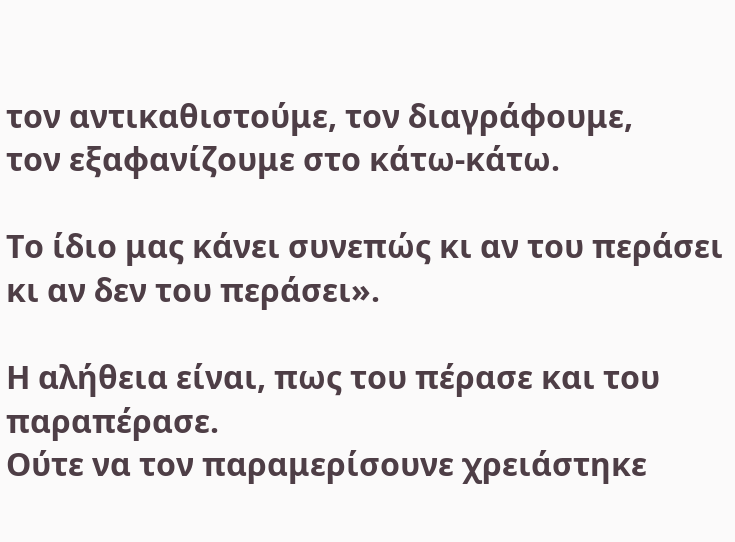τον αντικαθιστούμε, τον διαγράφουμε,
τον εξαφανίζουμε στο κάτω-κάτω.

Το ίδιο μας κάνει συνεπώς κι αν του περάσει
κι αν δεν του περάσει».

Η αλήθεια είναι, πως του πέρασε και του παραπέρασε.
Ούτε να τον παραμερίσουνε χρειάστηκε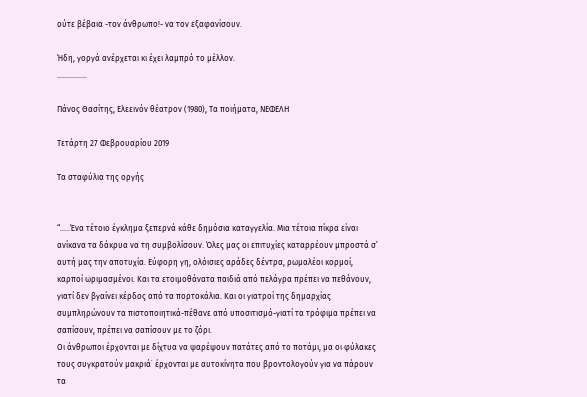ούτε βέβαια -τον άνθρωπο!- να τον εξαφανίσουν.

Ήδη, γοργά ανέρχεται κι έχει λαμπρό το μέλλον.
...............

Πάνος Θασίτης, Ελεεινόν θέατρον (1980), Τα ποιήματα, ΝΕΦΕΛΗ

Τετάρτη 27 Φεβρουαρίου 2019

Τα σταφύλια της οργής


“…..Ένα τέτοιο έγκλημα ξεπερνά κάθε δημόσια καταγγελία. Μια τέτοια πίκρα είναι ανίκανα τα δάκρυα να τη συμβολίσουν. Όλες μας οι επιτυχίες καταρρέουν μπροστά σ’ αυτή μας την αποτυχία. Εύφορη γη, ολόισιες αράδες δέντρα, ρωμαλέοι κορμοί, καρποί ωριμασμένοι. Και τα ετοιμοθάνατα παιδιά από πελάγρα πρέπει να πεθάνουν, γιατί δεν βγαίνει κέρδος από τα πορτοκάλια. Και οι γιατροί της δημαρχίας συμπληρώνουν τα πιστοποιητικά-πέθανε από υποσιτισμό-γιατί τα τρόφιμα πρέπει να σαπίσουν, πρέπει να σαπίσουν με το ζόρι.
Οι άνθρωποι έρχονται με δίχτυα να ψαρέψουν πατάτες από το ποτάμι, μα οι φύλακες τους συγκρατούν μακριά˙ έρχονται με αυτοκίνητα που βροντολογούν για να πάρουν τα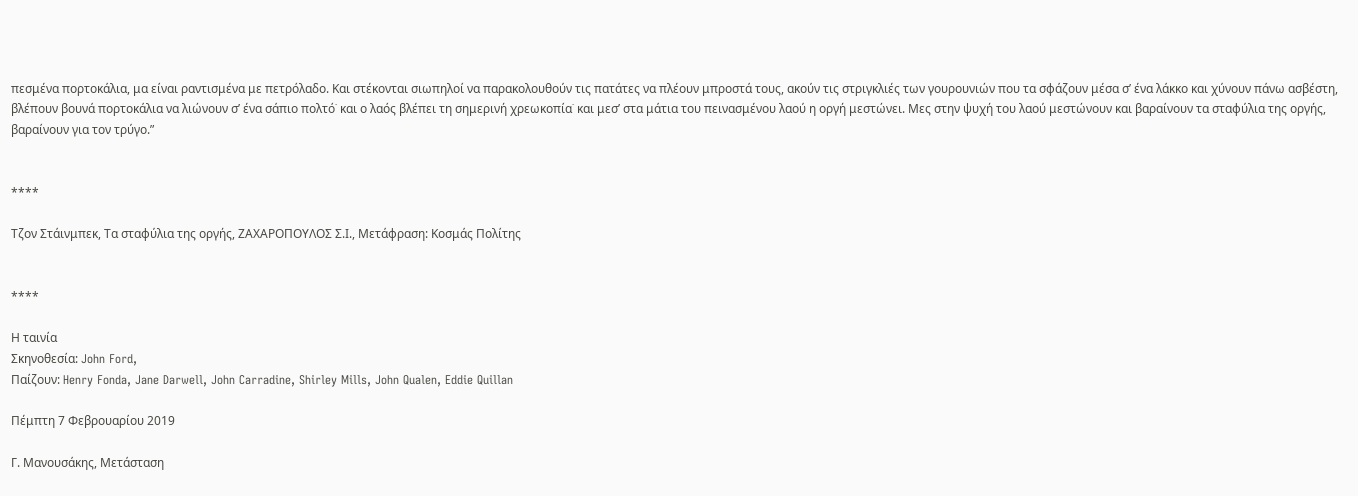πεσμένα πορτοκάλια, μα είναι ραντισμένα με πετρόλαδο. Και στέκονται σιωπηλοί να παρακολουθούν τις πατάτες να πλέουν μπροστά τους, ακούν τις στριγκλιές των γουρουνιών που τα σφάζουν μέσα σ’ ένα λάκκο και χύνουν πάνω ασβέστη, βλέπουν βουνά πορτοκάλια να λιώνουν σ’ ένα σάπιο πολτό˙ και ο λαός βλέπει τη σημερινή χρεωκοπία˙ και μεσ’ στα μάτια του πεινασμένου λαού η οργή μεστώνει. Μες στην ψυχή του λαού μεστώνουν και βαραίνουν τα σταφύλια της οργής, βαραίνουν για τον τρύγο.”


****

Τζον Στάινμπεκ, Τα σταφύλια της οργής, ΖΑΧΑΡΟΠΟΥΛΟΣ Σ.Ι., Μετάφραση: Κοσμάς Πολίτης


****

Η ταινία
Σκηνοθεσία: John Ford,
Παίζουν: Henry Fonda, Jane Darwell, John Carradine, Shirley Mills, John Qualen, Eddie Quillan

Πέμπτη 7 Φεβρουαρίου 2019

Γ. Μανουσάκης, Μετάσταση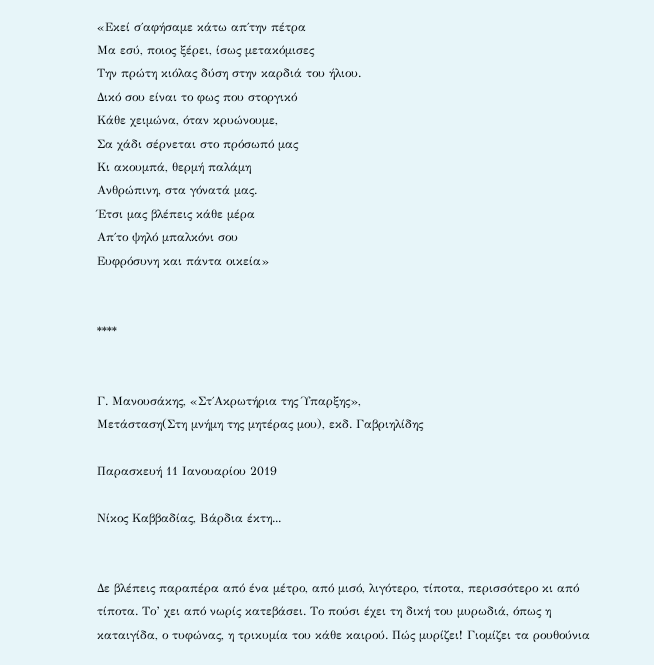«Εκεί σ΄αφήσαμε κάτω απ΄την πέτρα
Μα εσύ, ποιος ξέρει, ίσως μετακόμισες
Την πρώτη κιόλας δύση στην καρδιά του ήλιου.
Δικό σου είναι το φως που στοργικό
Κάθε χειμώνα, όταν κρυώνουμε,
Σα χάδι σέρνεται στο πρόσωπό μας
Κι ακουμπά, θερμή παλάμη
Ανθρώπινη, στα γόνατά μας.
Έτσι μας βλέπεις κάθε μέρα
Απ΄το ψηλό μπαλκόνι σου
Ευφρόσυνη και πάντα οικεία»


****


Γ. Μανουσάκης, «Στ΄Ακρωτήρια της Ύπαρξης»,
Μετάσταση(Στη μνήμη της μητέρας μου), εκδ. Γαβριηλίδης

Παρασκευή 11 Ιανουαρίου 2019

Νίκος Καββαδίας, Βάρδια έκτη...


Δε βλέπεις παραπέρα από ένα μέτρο, από μισό, λιγότερο, τίποτα, περισσότερο κι από τίποτα. Το’ χει από νωρίς κατεβάσει. Το πούσι έχει τη δική του μυρωδιά, όπως η καταιγίδα, ο τυφώνας, η τρικυμία του κάθε καιρού. Πώς μυρίζει! Γιομίζει τα ρουθούνια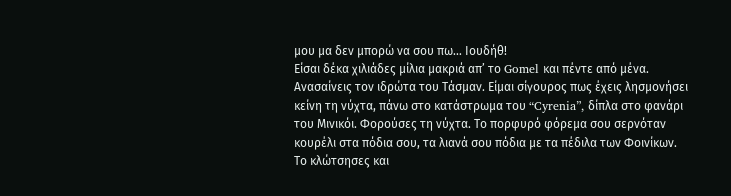μου μα δεν μπορώ να σου πω… Ιουδήθ!
Είσαι δέκα χιλιάδες μίλια μακριά απ’ το Gomel και πέντε από μένα. Ανασαίνεις τον ιδρώτα του Τάσμαν. Είμαι σίγουρος πως έχεις λησμονήσει κείνη τη νύχτα, πάνω στο κατάστρωμα του “Cyrenia”, δίπλα στο φανάρι του Μινικόι. Φορούσες τη νύχτα. Το πορφυρό φόρεμα σου σερνόταν κουρέλι στα πόδια σου, τα λιανά σου πόδια με τα πέδιλα των Φοινίκων. Το κλώτσησες και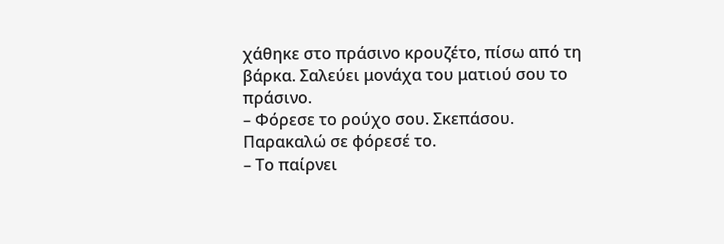χάθηκε στο πράσινο κρουζέτο, πίσω από τη βάρκα. Σαλεύει μονάχα του ματιού σου το πράσινο.
– Φόρεσε το ρούχο σου. Σκεπάσου. Παρακαλώ σε φόρεσέ το.
– Το παίρνει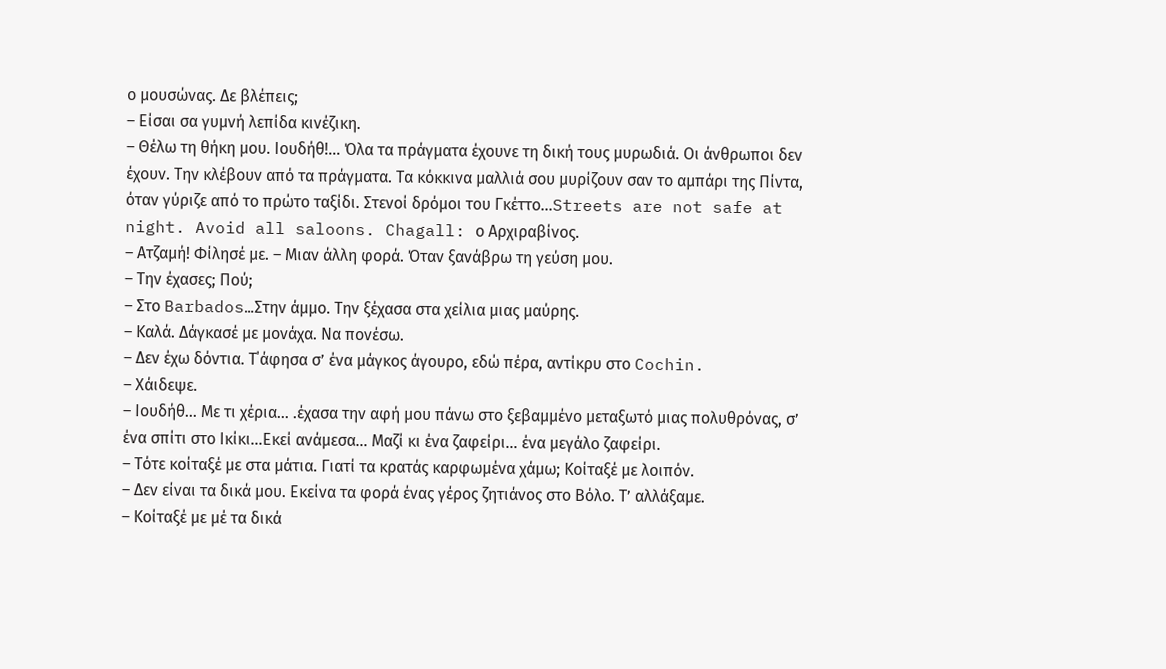ο μουσώνας. Δε βλέπεις;
– Είσαι σα γυμνή λεπίδα κινέζικη.
– Θέλω τη θήκη μου. Ιουδήθ!… Όλα τα πράγματα έχουνε τη δική τους μυρωδιά. Οι άνθρωποι δεν έχουν. Την κλέβουν από τα πράγματα. Τα κόκκινα μαλλιά σου μυρίζουν σαν το αμπάρι της Πίντα, όταν γύριζε από το πρώτο ταξίδι. Στενοί δρόμοι του Γκέττο…Streets are not safe at night. Avoid all saloons. Chagall: ο Αρχιραβίνος.
– Ατζαμή! Φίλησέ με. – Μιαν άλλη φορά. Όταν ξανάβρω τη γεύση μου.
– Την έχασες; Πού;
– Στο Barbados…Στην άμμο. Την ξέχασα στα χείλια μιας μαύρης.
– Καλά. Δάγκασέ με μονάχα. Να πονέσω.
– Δεν έχω δόντια. Τ΄άφησα σ’ ένα μάγκος άγουρο, εδώ πέρα, αντίκρυ στο Cochin.
– Χάιδεψε.
– Ιουδήθ… Με τι χέρια… .έχασα την αφή μου πάνω στο ξεβαμμένο μεταξωτό μιας πολυθρόνας, σ’ ένα σπίτι στο Ικίκι…Εκεί ανάμεσα… Μαζί κι ένα ζαφείρι… ένα μεγάλο ζαφείρι.
– Τότε κοίταξέ με στα μάτια. Γιατί τα κρατάς καρφωμένα χάμω; Κοίταξέ με λοιπόν.
– Δεν είναι τα δικά μου. Εκείνα τα φορά ένας γέρος ζητιάνος στο Βόλο. Τ’ αλλάξαμε.
– Κοίταξέ με μέ τα δικά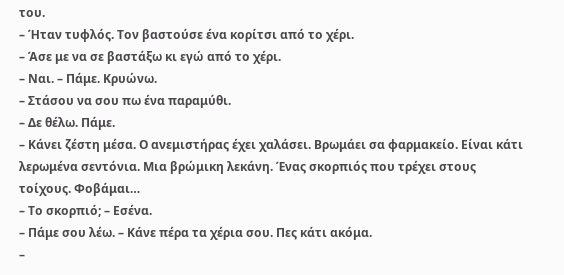του.
– Ήταν τυφλός. Τον βαστούσε ένα κορίτσι από το χέρι.
– Άσε με να σε βαστάξω κι εγώ από το χέρι.
– Ναι. – Πάμε. Κρυώνω.
– Στάσου να σου πω ένα παραμύθι.
– Δε θέλω. Πάμε.
– Κάνει ζέστη μέσα. Ο ανεμιστήρας έχει χαλάσει. Βρωμάει σα φαρμακείο. Είναι κάτι λερωμένα σεντόνια. Μια βρώμικη λεκάνη. Ένας σκορπιός που τρέχει στους τοίχους. Φοβάμαι…
– Το σκορπιό; – Eσένα.
– Πάμε σου λέω. – Κάνε πέρα τα χέρια σου. Πες κάτι ακόμα.
–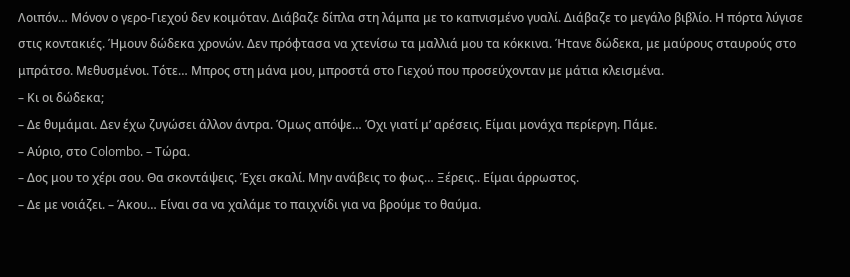Λοιπόν… Μόνον ο γερο-Γιεχού δεν κοιμόταν. Διάβαζε δίπλα στη λάμπα με το καπνισμένο γυαλί. Διάβαζε το μεγάλο βιβλίο. Η πόρτα λύγισε στις κοντακιές. Ήμουν δώδεκα χρονών. Δεν πρόφτασα να χτενίσω τα μαλλιά μου τα κόκκινα. Ήτανε δώδεκα, με μαύρους σταυρούς στο μπράτσο. Μεθυσμένοι. Τότε… Μπρος στη μάνα μου, μπροστά στο Γιεχού που προσεύχονταν με μάτια κλεισμένα.
– Κι οι δώδεκα;
– Δε θυμάμαι. Δεν έχω ζυγώσει άλλον άντρα. Όμως απόψε… Όχι γιατί μ’ αρέσεις. Είμαι μονάχα περίεργη. Πάμε.
– Αύριο, στο Colombo. – Τώρα.
– Δος μου το χέρι σου. Θα σκοντάψεις. Έχει σκαλί. Μην ανάβεις το φως… Ξέρεις.. Είμαι άρρωστος.
– Δε με νοιάζει. – Άκου… Είναι σα να χαλάμε το παιχνίδι για να βρούμε το θαύμα.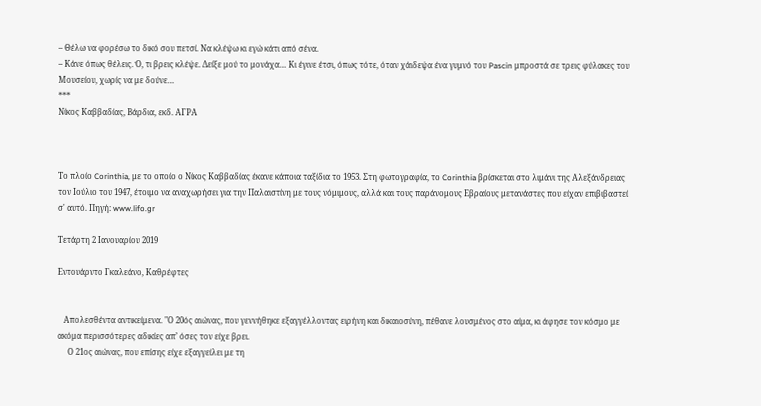– Θέλω να φορέσω το δικό σου πετσί. Να κλέψω κι εγώ κάτι από σένα.
– Κάνε όπως θέλεις. Ό, τι βρεις κλέψε. Δείξε μού το μονάχα… Κι έγινε έτσι, όπως τότε, όταν χάιδεψα ένα γυμνό του Pascin μπροστά σε τρεις φύλακες του Μουσείου, χωρίς να με δούνε…
***
Νίκος Καββαδίας, Βάρδια, εκδ. ΑΓΡΑ



Το πλοίο Corinthia, με το οποίο ο Νίκος Καββαδίας έκανε κάποια ταξίδια το 1953. Στη φωτογραφία, το Corinthia βρίσκεται στο λιμάνι της Αλεξάνδρειας τον Ιούλιο του 1947, έτοιμο να αναχωρήσει για την Παλαιστίνη με τους νόμιμους, αλλά και τους παράνομους Εβραίους μετανάστες που είχαν επιβιβαστεί σ' αυτό. Πηγή: www.lifo.gr

Τετάρτη 2 Ιανουαρίου 2019

Εντουάρντο Γκαλεάνο, Καθρέφτες


   Απολεσθέντα αντικείμενα. "Ο 20ός αιώνας, που γεννήθηκε εξαγγέλλοντας ειρήνη και δικαιοσύνη, πέθανε λουσμένος στο αίμα, κι άφησε τον κόσμο με ακόμα περισσότερες αδικίες απ’ όσες τον είχε βρει.
     Ο 21ος αιώνας, που επίσης είχε εξαγγείλει με τη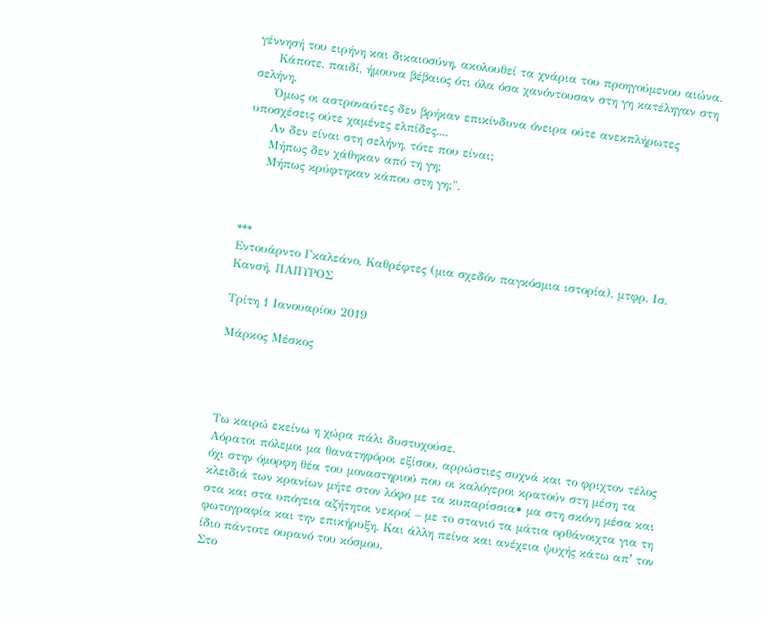γέννησή του ειρήνη και δικαιοσύνη, ακολουθεί τα χνάρια του προηγούμενου αιώνα.
     Κάποτε, παιδί, ήμουνα βέβαιος ότι όλα όσα χανόντουσαν στη γη κατέληγαν στη σελήνη.
     Όμως οι αστροναύτες δεν βρήκαν επικίνδυνα όνειρα ούτε ανεκπλήρωτες υποσχέσεις ούτε χαμένες ελπίδες....
     Αν δεν είναι στη σελήνη, τότε που είναι;
     Μήπως δεν χάθηκαν από τη γη;
     Μήπως κρύφτηκαν κάπου στη γη;".



***
Εντουάρντο Γκαλεάνο, Καθρέφτες (μια σχεδόν παγκόσμια ιστορία), μτφρ. Ισ. Κανσή, ΠΑΠΥΡΟΣ

Τρίτη 1 Ιανουαρίου 2019

Μάρκος Μέσκος




Τω καιρώ εκείνω η χώρα πάλι δυστυχούσε.
Αόρατοι πόλεμοι μα θανατηφόροι εξίσου, αρρώστιες συχνά και το φριχτον τέλος όχι στην όμορφη θέα του μοναστηριού που οι καλόγεροι κρατούν στη μέση τα κλειδιά των κρανίων μήτε στον λόφο με τα κυπαρίσσια• μα στη σκόνη μέσα και στα και στα υπόγεια αζήτητοι νεκροί – με το στανιό τα μάτια ορθάνοιχτα για τη φωτογραφία και την επικήρυξη. Και άλλη πείνα και ανέχεια ψυχής κάτω απʼ τον ίδιο πάντοτε ουρανό του κόσμου.
Στο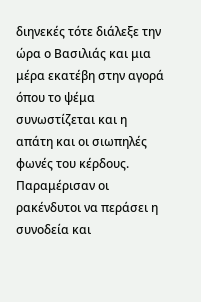διηνεκές τότε διάλεξε την ώρα ο Βασιλιάς και μια μέρα εκατέβη στην αγορά όπου το ψέμα συνωστίζεται και η απάτη και οι σιωπηλές φωνές του κέρδους. Παραμέρισαν οι ρακένδυτοι να περάσει η συνοδεία και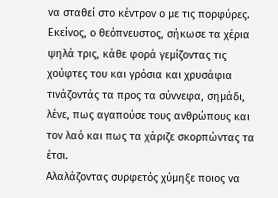να σταθεί στο κέντρον ο με τις πορφύρες. Εκείνος, ο θεόπνευστος, σήκωσε τα χέρια ψηλά τρις, κάθε φορά γεμίζοντας τις χούφτες του και γρόσια και χρυσάφια τινάζοντάς τα προς τα σύννεφα, σημάδι, λένε, πως αγαπούσε τους ανθρώπους και τον λαό και πως τα χάριζε σκορπώντας τα έτσι.
Αλαλάζοντας συρφετός χύμηξε ποιος να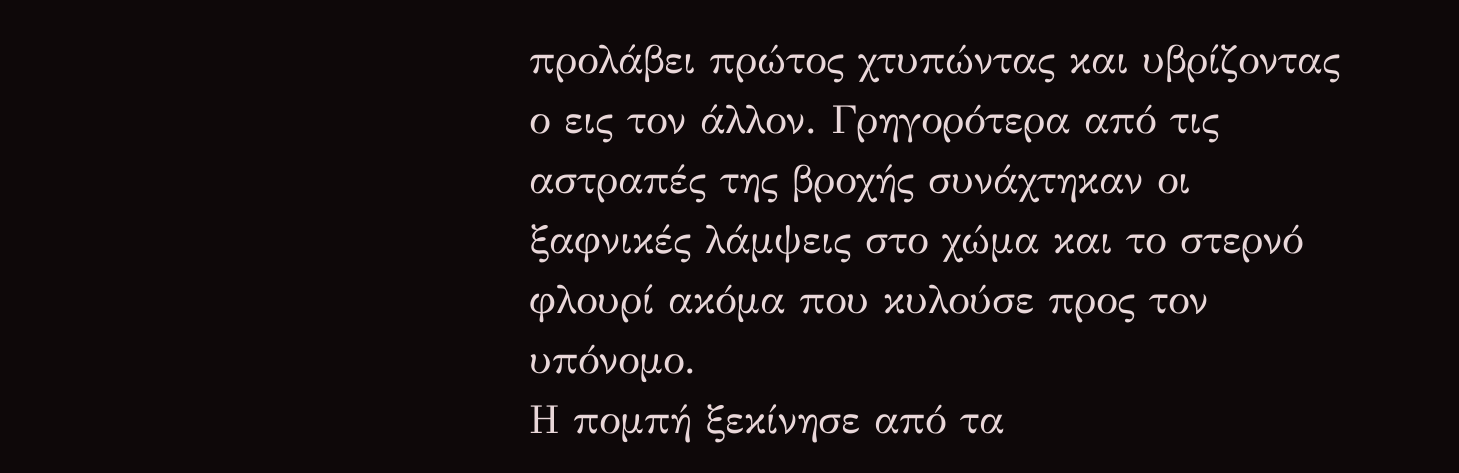προλάβει πρώτος χτυπώντας και υβρίζοντας ο εις τον άλλον. Γρηγορότερα από τις αστραπές της βροχής συνάχτηκαν οι ξαφνικές λάμψεις στο χώμα και το στερνό φλουρί ακόμα που κυλούσε προς τον υπόνομο.
Η πομπή ξεκίνησε από τα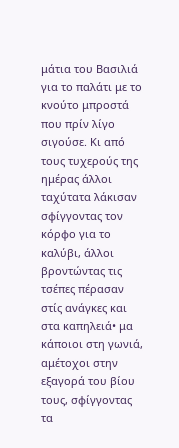μάτια του Βασιλιά για το παλάτι με το κνούτο μπροστά που πρίν λίγο σιγούσε. Κι από τους τυχερούς της ημέρας άλλοι ταχύτατα λάκισαν σφίγγοντας τον κόρφο για το καλύβι, άλλοι βροντώντας τις τσέπες πέρασαν στίς ανάγκες και στα καπηλειά• μα κάποιοι στη γωνιά, αμέτοχοι στην εξαγορά του βίου τους, σφίγγοντας τα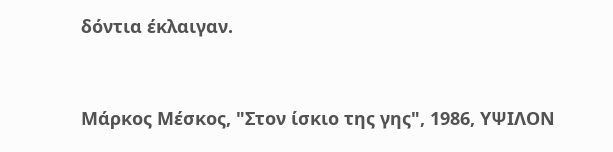δόντια έκλαιγαν.


Μάρκος Μέσκος, "Στον ίσκιο της γης", 1986, ΥΨΙΛΟΝ